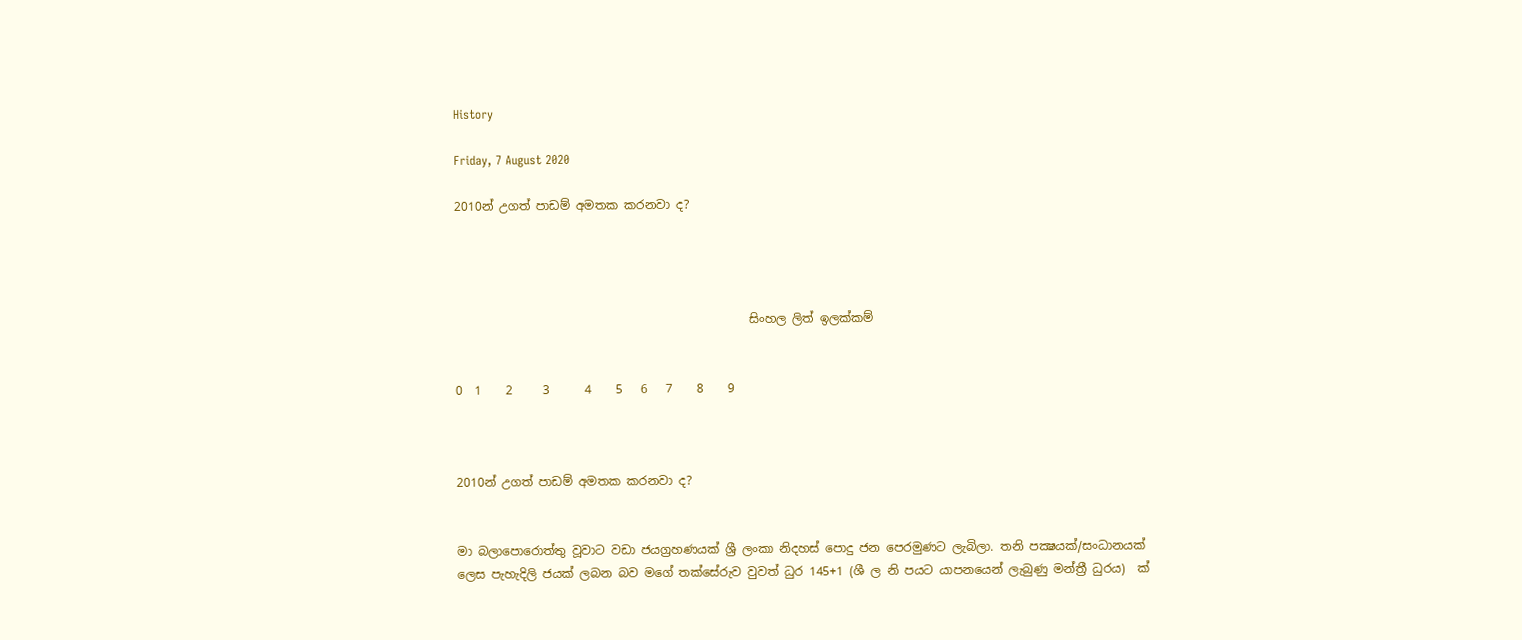History

Friday, 7 August 2020

2010න් උගත් පාඩම් අමතක කරනවා ද?




                                                 සිංහල ලිත් ඉලක්කම්


0  1    2     3      4    5   6   7    8    9



2010න් උගත් පාඩම් අමතක කරනවා ද?


මා බලාපොරොත්තු වූවාට වඩා ජයග්‍රහණයක් ශ්‍රී ලංකා නිදහස් පොදු ජන පෙරමුණට ලැබිලා. තනි පක්‍ෂයක්/සංධානයක් ලෙස පැහැදිලි ජයක් ලබන බව මගේ තක්සේරුව වුවත් ධුර 145+1 (ශී ල නි පයට යාපනයෙන් ලැබුණු මන්ත්‍රී ධුරය)  ක්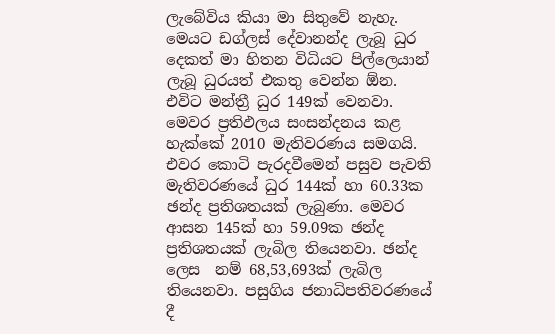ලැබේවිය කියා මා සිතුවේ නැහැ.  මෙයට ඩග්ලස් දේවානන්ද ලැබූ ධුර දෙකත් මා හිතන විධියට පිල්ලෙයාන් ලැබූ ධුරයත් එකතු වෙන්න ඕන. එවිට මන්ත්‍රී ධුර 149ක් වෙනවා. මෙවර ප්‍රතිඵලය සංසන්දනය කළ හැක්කේ 2010 මැතිවරණය සමගයි. එවර කොටි පැරදවීමෙන් පසුව පැවති මැතිවරණයේ ධුර 144ක් හා 60.33ක ඡන්ද ප්‍රතිශතයක් ලැබුණා. මෙවර ආසන 145ක් හා 59.09ක ඡන්ද ප්‍රතිශතයක් ලැබිල තියෙනවා. ඡන්ද ලෙස  නම් 68,53,693ක් ලැබිල තියෙනවා. පසුගිය ජනාධිපතිවරණයේ දී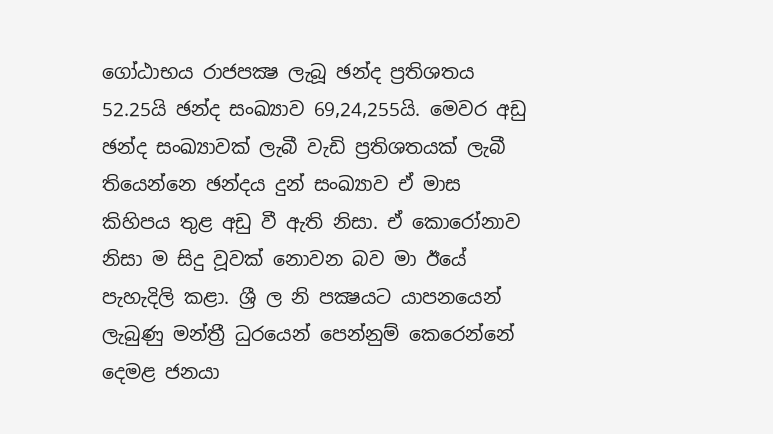ගෝඨාභය රාජපක්‍ෂ ලැබූ ඡන්ද ප්‍රතිශතය 52.25යි ඡන්ද සංඛ්‍යාව 69,24,255යි. මෙවර අඩු ඡන්ද සංඛ්‍යාවක් ලැබී වැඩි ප්‍රතිශතයක් ලැබී තියෙන්නෙ ඡන්දය දුන් සංඛ්‍යාව ඒ මාස කිහිපය තුළ අඩු වී ඇති නිසා. ඒ කොරෝනාව නිසා ම සිදු වූවක් නොවන බව මා ඊයේ පැහැදිලි කළා. ශ්‍රී ල නි පක්‍ෂයට යාපනයෙන් ලැබුණු මන්ත්‍රී ධුරයෙන් පෙන්නුම් කෙරෙන්නේ දෙමළ ජනයා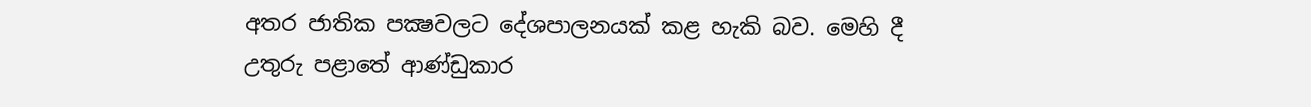අතර ජාතික පක්‍ෂවලට දේශපාලනයක් කළ හැකි බව. මෙහි දී උතුරු පළාතේ ආණ්ඩුකාර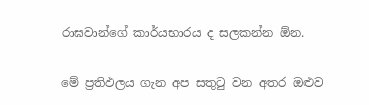රාඝවාන්ගේ කාර්යභාරය ද සලකන්න ඕන.

මේ ප්‍රතිඵලය ගැන අප සතුටු වන අතර ඔළුව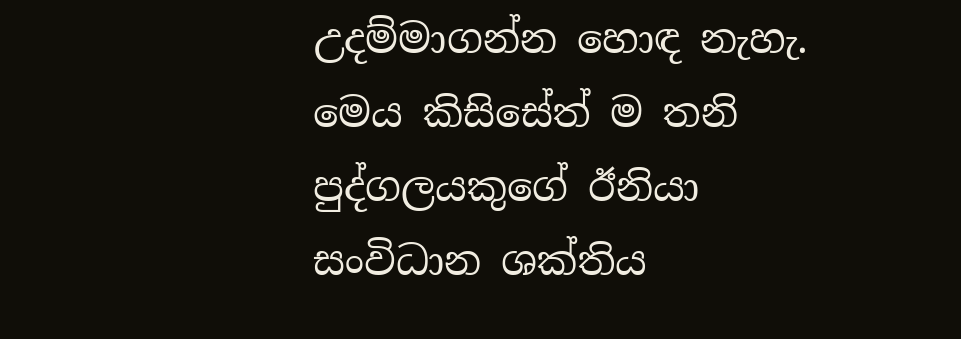උදම්මාගන්න හොඳ නැහැ. මෙය කිසිසේත් ම තනි පුද්ගලයකුගේ ඊනියා සංවිධාන ශක්තිය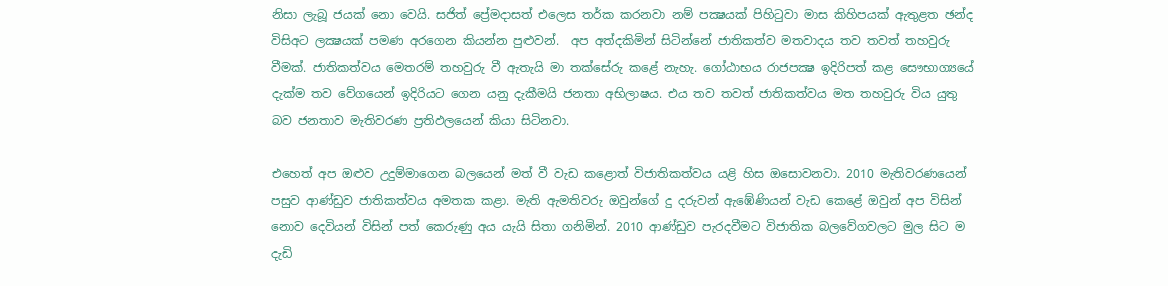නිසා ලැබූ ජයක් නො වෙයි. සජිත් ප්‍රේමදාසත් එලෙස තර්ක කරනවා නම් පක්‍ෂයක් පිහිටුවා මාස කිහිපයක් ඇතුළත ඡන්ද විසිඅට ලක්‍ෂයක් පමණ අරගෙන කියන්න පුළුවන්.  අප අත්දකිමින් සිටින්නේ ජාතිකත්ව මතවාදය තව තවත් තහවුරු වීමක්. ජාතිකත්වය මෙතරම් තහවුරු වී ඇතැයි මා තක්සේරු කළේ නැහැ. ගෝඨාභය රාජපක්‍ෂ ඉදිරිපත් කළ සෞභාග්‍යයේ දැක්ම තව වේගයෙන් ඉදිරියට ගෙන යනු දැකීමයි ජනතා අභිලාෂය. එය තව තවත් ජාතිකත්වය මත තහවුරු විය යුතු බව ජනතාව මැතිවරණ ප්‍රතිඵලයෙන් කියා සිටිනවා.

එහෙත් අප ඔළුව උදුම්මාගෙන බලයෙන් මත් වී වැඩ කළොත් විජාතිකත්වය යළි හිස ඔසොවනවා. 2010 මැතිවරණයෙන් පසුව ආණ්ඩුව ජාතිකත්වය අමතක කළා. මැති ඇමතිවරු ඔවුන්ගේ දු දරුවන් ඇඹේණියන් වැඩ කෙළේ ඔවුන් අප විසින් නොව දෙවියන් විසින් පත් කෙරුණු අය යැයි සිතා ගනිමින්. 2010 ආණ්ඩුව පැරදවීමට විජාතික බලවේගවලට මුල සිට ම දැඩි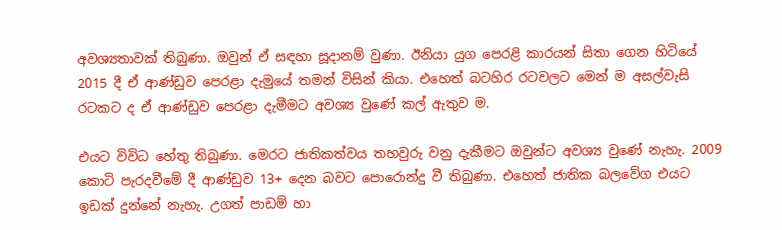අවශ්‍යතාවක් තිබුණා. ඔවුන් ඒ සඳහා සූදානම් වුණා. ඊනියා යුග පෙරළි කාරයන් සිතා ගෙන හිටියේ 2015 දී ඒ ආණ්ඩුව පෙරළා දැමුයේ තමන් විසින් කියා. එහෙත් බටහිර රටවලට මෙන් ම අසල්වැසි රටකට ද ඒ ආණ්ඩුව පෙරළා දැමීමට අවශ්‍ය වුණේ කල් ඇතුව ම.

එයට විවිධ හේතු තිබුණා. මෙරට ජාතිකත්වය තහවුරු වනු දැකීමට ඔවුන්ට අවශ්‍ය වුණේ නැහැ. 2009 කොටි පැරදවීමේ දී ආණ්ඩුව 13+ දෙන බවට පොරොන්දු වී තිබුණා. එහෙත් ජාතික බලවේග එයට ඉඩක් දුන්නේ නැහැ. උගත් පාඩම් හා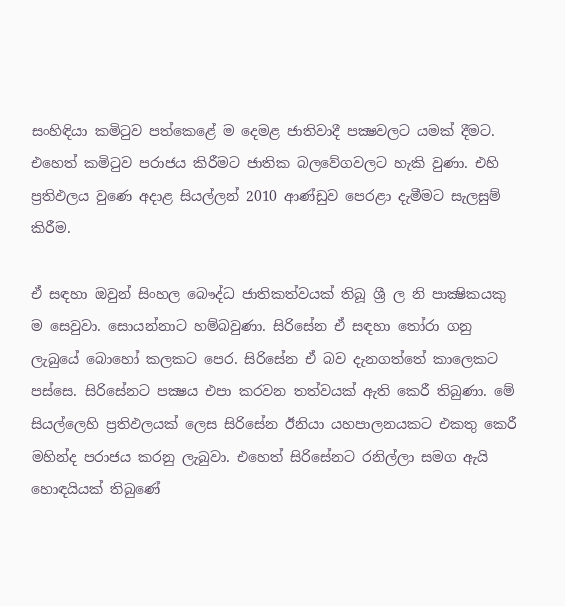සංහිඳියා කමිටුව පත්කෙළේ ම දෙමළ ජාතිවාදී පක්‍ෂවලට යමක් දීමට. එහෙත් කමිටුව පරාජය කිරීමට ජාතික බලවේගවලට හැකි වුණා. එහි ප්‍රතිඵලය වුණෙ අදාළ සියල්ලන් 2010 ආණ්ඩුව පෙරළා දැමීමට සැලසුම් කිරීම.

ඒ සඳහා ඔවුන් සිංහල බෞද්ධ ජාතිකත්වයක් තිබූ ශ්‍රී ල නි පාක්‍ෂිකයකු ම සෙවුවා. සොයන්නාට හම්බවුණා. සිරිසේන ඒ සඳහා තෝරා ගනු ලැබුයේ බොහෝ කලකට පෙර. සිරිසේන ඒ බව දැනගත්තේ කාලෙකට පස්සෙ. සිරිසේනට පක්‍ෂය එපා කරවන තත්වයක් ඇති කෙරී තිබුණා. මේ සියල්ලෙහි ප්‍රතිඵලයක් ලෙස සිරිසේන ඊනියා යහපාලනයකට එකතු කෙරී මහින්ද පරාජය කරනු ලැබුවා. එහෙත් සිරිසේනට රනිල්ලා සමග ඇයි හොඳයියක් තිබුණේ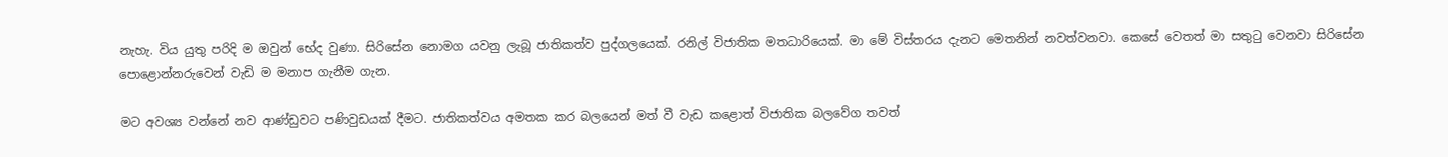නැහැ. විය යුතු පරිදි ම ඔවුන් භේද වුණා. සිරිසේන නොමග යවනු ලැබූ ජාතිකත්ව පුද්ගලයෙක්. රනිල් විජාතික මතධාරියෙක්. මා මේ විස්තරය දැනට මෙතනින් නවත්වනවා. කෙසේ වෙතත් මා සතුටු වෙනවා සිරිසේන පොළොන්නරුවෙන් වැඩි ම මනාප ගැනීම ගැන.

මට අවශ්‍ය වන්නේ නව ආණ්ඩුවට පණිවුඩයක් දීමට. ජාතිකත්වය අමතක කර බලයෙන් මත් වී වැඩ කළොත් විජාතික බලවේග තවත්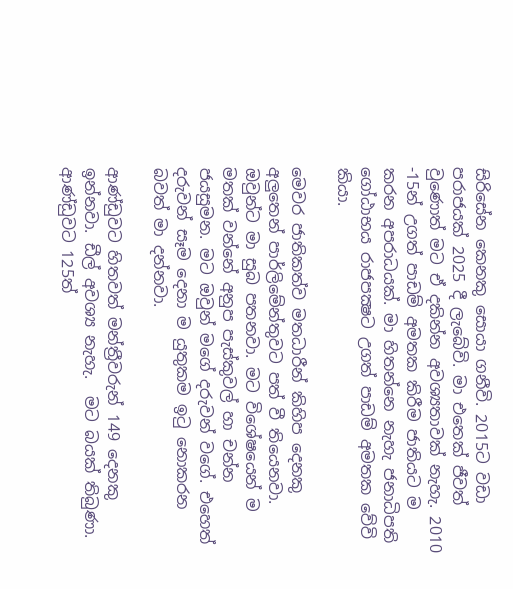සිරිසේන කෙනකු සොයා ගනීවි. 2015ට වඩා පරාජයක් 2025 දී ලැබේවි. මා එතෙක් ජීවත් වුණොත් මට ඒ දකින්න අවශ්‍යතාවක් නැහැ. 2010 -15න් උගත් පාඩම් අමතක කිරීම ජාතියට ම කරන අපරාධයක්. මා හිතන්නෙ නැහැ ජනාධිපති ගෝඨාභය රාජපක්‍ෂට උගත් පාඩම් අමතක වේවි කියා.

මෙවර ජාතිකත්ව මතධාරීන් කිහිප දෙනකු අලුතෙන් පාර්ලිමේන්තුවට පත් වී තියෙනවා. ඔවුන්ට මා සුබ පතනවා. මට විශේෂයෙන් ම මතක් වන්නේ අනුප පැස්කුවල් හා චන්න ජයසුමන. මට ඔවුන් මගේ දරුවන් වගේ. එහෙත් දරුවන් සෑම දෙනා ම යුතුකම ඉටු නොකරන බවත් මා දන්නවා.

ආණ්ඩුවට හිතවත් මන්ත්‍රීවරුන් 149 දෙනකු ඉන්නවා. ඩීල් අවශ්‍ය නැහැ.  මට බයක් තිබුණා. ආණ්ඩුවට 125ත්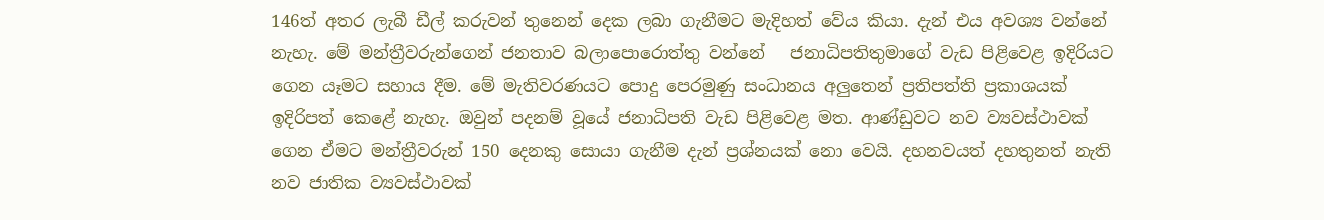146ත් අතර ලැබී ඩීල් කරුවන් තුනෙන් දෙක ලබා ගැනීමට මැදිහත් වේය කියා. දැන් එය අවශ්‍ය වන්නේ නැහැ. මේ මන්ත්‍රීවරුන්ගෙන් ජනතාව බලාපොරොත්තු වන්නේ   ජනාධිපතිතුමාගේ වැඩ පිළිවෙළ ඉදිරියට ගෙන යෑමට සහාය දීම. මේ මැතිවරණයට පොදු පෙරමුණු සංධානය අලුතෙන් ප්‍රතිපත්ති ප්‍රකාශයක් ඉදිරිපත් කෙළේ නැහැ. ඔවුන් පදනම් වූයේ ජනාධිපති වැඩ පිළිවෙළ මත. ආණ්ඩුවට නව ව්‍යවස්ථාවක් ගෙන ඒමට මන්ත්‍රීවරුන් 150 දෙනකු සොයා ගැනීම දැන් ප්‍රශ්නයක් නො වෙයි. දහනවයත් දහතුනත් නැති නව ජාතික ව්‍යවස්ථාවක්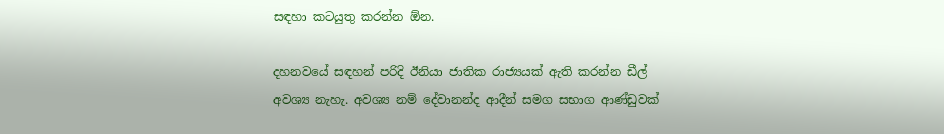සඳහා කටයුතු කරන්න ඕන.

දහනවයේ සඳහන් පරිදි ඊනියා ජාතික රාජ්‍යයක් ඇති කරන්න ඩීල් අවශ්‍ය නැහැ. අවශ්‍ය නම් දේවානන්ද ආදීන් සමග සභාග ආණ්ඩුවක්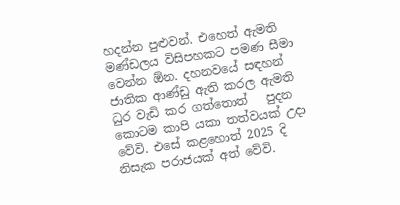හදන්න පුළුවන්. එහෙත් ඇමති මණ්ඩලය විසිපහකට පමණ සීමා වෙන්න ඕන. දහනවයේ සඳහන් ජාතික ආණ්ඩු ඇති කරල ඇමති ධුර වැඩි කර ගත්තොත්   පුදන කොටම කාපි යකා තත්වයක් උදා වේවි. එසේ කළහොත් 2025 දි නිසැක පරාජයක් අත් වේවි.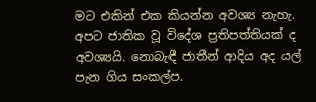මට එකින් එක කියන්න අවශ්‍ය නැහැ. අපට ජාතික වූ විදේශ ප්‍රතිපත්තියක් ද අවශ්‍යයි. නොබැඳී ජාතීන් ආදිය අද යල් පැන ගිය සංකල්ප.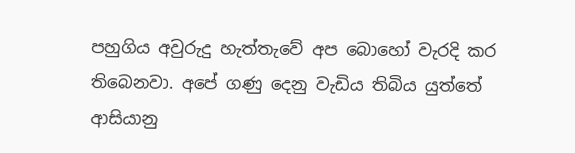පහුගිය අවුරුදු හැත්තැවේ අප බොහෝ වැරදි කර තිබෙනවා. අපේ ගණු දෙනු වැඩිය තිබිය යුත්තේ ආසියානු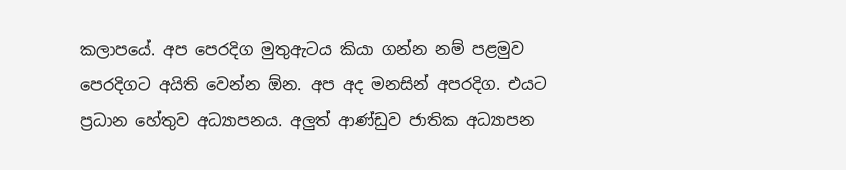කලාපයේ. අප පෙරදිග මුතුඇටය කියා ගන්න නම් පළමුව පෙරදිගට අයිති වෙන්න ඕන. අප අද මනසින් අපරදිග. එයට ප්‍රධාන හේතුව අධ්‍යාපනය. අලුත් ආණ්ඩුව ජාතික අධ්‍යාපන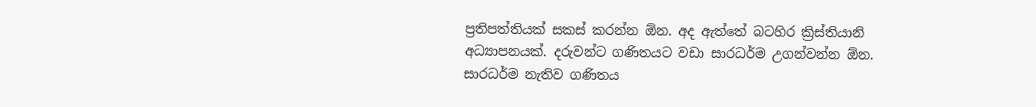ප්‍රතිපත්තියක් සකස් කරන්න ඕන. අද ඇත්තේ බටහිර ක්‍රිස්තියානි අධ්‍යාපනයක්. දරුවන්ට ගණිතයට වඩා සාරධර්ම උගන්වන්න ඕන. සාරධර්ම නැතිව ගණිතය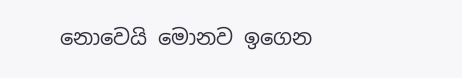නොවෙයි මොනව ඉගෙන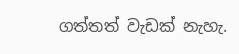ගත්තත් වැඩක් නැහැ.